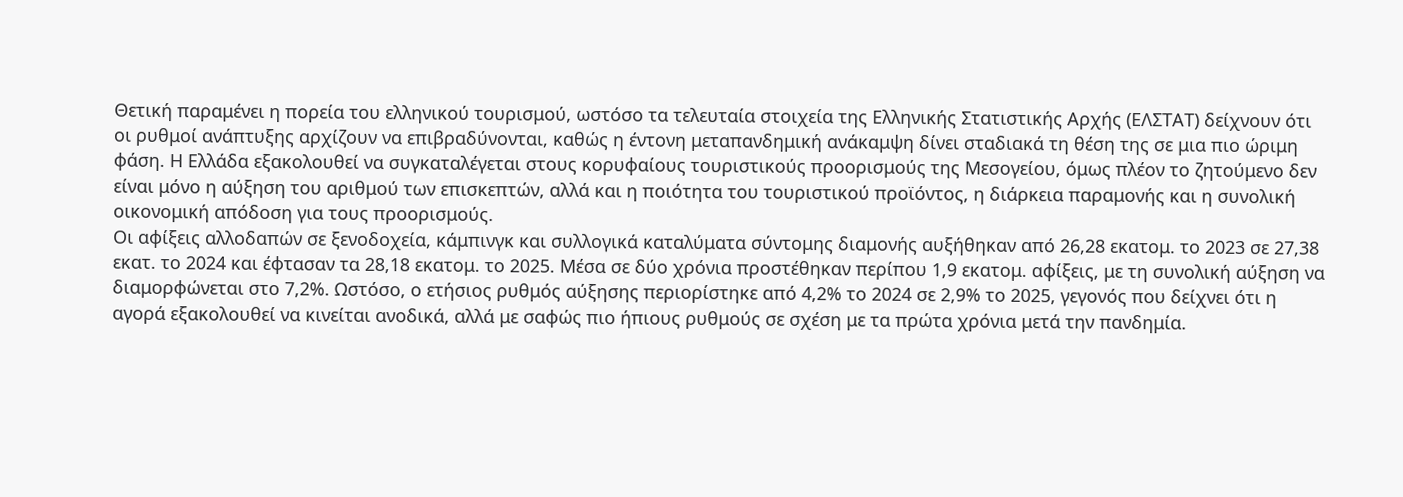Θετική παραμένει η πορεία του ελληνικού τουρισμού, ωστόσο τα τελευταία στοιχεία της Ελληνικής Στατιστικής Αρχής (ΕΛΣΤΑΤ) δείχνουν ότι οι ρυθμοί ανάπτυξης αρχίζουν να επιβραδύνονται, καθώς η έντονη μεταπανδημική ανάκαμψη δίνει σταδιακά τη θέση της σε μια πιο ώριμη φάση. Η Ελλάδα εξακολουθεί να συγκαταλέγεται στους κορυφαίους τουριστικούς προορισμούς της Μεσογείου, όμως πλέον το ζητούμενο δεν είναι μόνο η αύξηση του αριθμού των επισκεπτών, αλλά και η ποιότητα του τουριστικού προϊόντος, η διάρκεια παραμονής και η συνολική οικονομική απόδοση για τους προορισμούς.
Οι αφίξεις αλλοδαπών σε ξενοδοχεία, κάμπινγκ και συλλογικά καταλύματα σύντομης διαμονής αυξήθηκαν από 26,28 εκατομ. το 2023 σε 27,38 εκατ. το 2024 και έφτασαν τα 28,18 εκατομ. το 2025. Μέσα σε δύο χρόνια προστέθηκαν περίπου 1,9 εκατομ. αφίξεις, με τη συνολική αύξηση να διαμορφώνεται στο 7,2%. Ωστόσο, ο ετήσιος ρυθμός αύξησης περιορίστηκε από 4,2% το 2024 σε 2,9% το 2025, γεγονός που δείχνει ότι η αγορά εξακολουθεί να κινείται ανοδικά, αλλά με σαφώς πιο ήπιους ρυθμούς σε σχέση με τα πρώτα χρόνια μετά την πανδημία.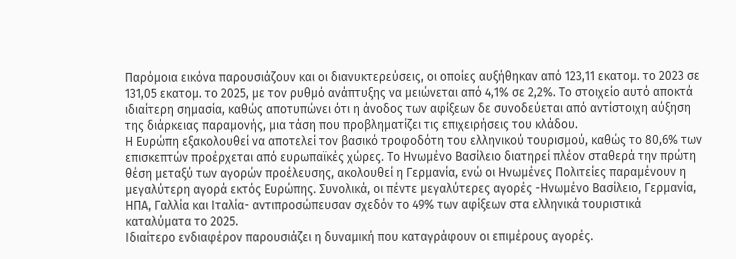Παρόμοια εικόνα παρουσιάζουν και οι διανυκτερεύσεις, οι οποίες αυξήθηκαν από 123,11 εκατομ. το 2023 σε 131,05 εκατομ. το 2025, με τον ρυθμό ανάπτυξης να μειώνεται από 4,1% σε 2,2%. Το στοιχείο αυτό αποκτά ιδιαίτερη σημασία, καθώς αποτυπώνει ότι η άνοδος των αφίξεων δε συνοδεύεται από αντίστοιχη αύξηση της διάρκειας παραμονής, μια τάση που προβληματίζει τις επιχειρήσεις του κλάδου.
Η Ευρώπη εξακολουθεί να αποτελεί τον βασικό τροφοδότη του ελληνικού τουρισμού, καθώς το 80,6% των επισκεπτών προέρχεται από ευρωπαϊκές χώρες. Το Ηνωμένο Βασίλειο διατηρεί πλέον σταθερά την πρώτη θέση μεταξύ των αγορών προέλευσης, ακολουθεί η Γερμανία, ενώ οι Ηνωμένες Πολιτείες παραμένουν η μεγαλύτερη αγορά εκτός Ευρώπης. Συνολικά, οι πέντε μεγαλύτερες αγορές -Ηνωμένο Βασίλειο, Γερμανία, ΗΠΑ, Γαλλία και Ιταλία- αντιπροσώπευσαν σχεδόν το 49% των αφίξεων στα ελληνικά τουριστικά καταλύματα το 2025.
Ιδιαίτερο ενδιαφέρον παρουσιάζει η δυναμική που καταγράφουν οι επιμέρους αγορές.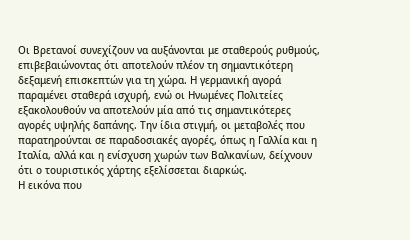Οι Βρετανοί συνεχίζουν να αυξάνονται με σταθερούς ρυθμούς, επιβεβαιώνοντας ότι αποτελούν πλέον τη σημαντικότερη δεξαμενή επισκεπτών για τη χώρα. Η γερμανική αγορά παραμένει σταθερά ισχυρή, ενώ οι Ηνωμένες Πολιτείες εξακολουθούν να αποτελούν μία από τις σημαντικότερες αγορές υψηλής δαπάνης. Την ίδια στιγμή, οι μεταβολές που παρατηρούνται σε παραδοσιακές αγορές, όπως η Γαλλία και η Ιταλία, αλλά και η ενίσχυση χωρών των Βαλκανίων, δείχνουν ότι ο τουριστικός χάρτης εξελίσσεται διαρκώς.
Η εικόνα που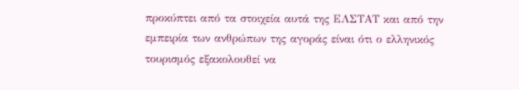προκύπτει από τα στοιχεία αυτά της ΕΛΣΤΑΤ και από την εμπειρία των ανθρώπων της αγοράς είναι ότι ο ελληνικός τουρισμός εξακολουθεί να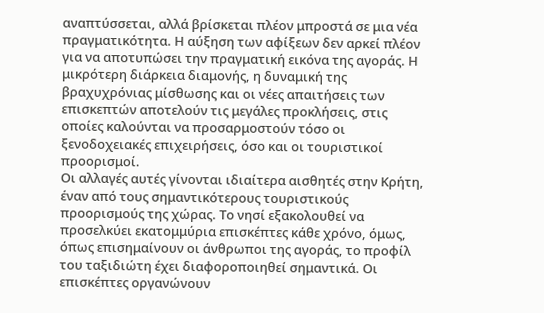αναπτύσσεται, αλλά βρίσκεται πλέον μπροστά σε μια νέα πραγματικότητα. Η αύξηση των αφίξεων δεν αρκεί πλέον για να αποτυπώσει την πραγματική εικόνα της αγοράς. Η μικρότερη διάρκεια διαμονής, η δυναμική της βραχυχρόνιας μίσθωσης και οι νέες απαιτήσεις των επισκεπτών αποτελούν τις μεγάλες προκλήσεις, στις οποίες καλούνται να προσαρμοστούν τόσο οι ξενοδοχειακές επιχειρήσεις, όσο και οι τουριστικοί προορισμοί.
Οι αλλαγές αυτές γίνονται ιδιαίτερα αισθητές στην Κρήτη, έναν από τους σημαντικότερους τουριστικούς προορισμούς της χώρας. Το νησί εξακολουθεί να προσελκύει εκατομμύρια επισκέπτες κάθε χρόνο, όμως, όπως επισημαίνουν οι άνθρωποι της αγοράς, το προφίλ του ταξιδιώτη έχει διαφοροποιηθεί σημαντικά. Οι επισκέπτες οργανώνουν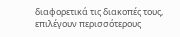διαφορετικά τις διακοπές τους, επιλέγουν περισσότερους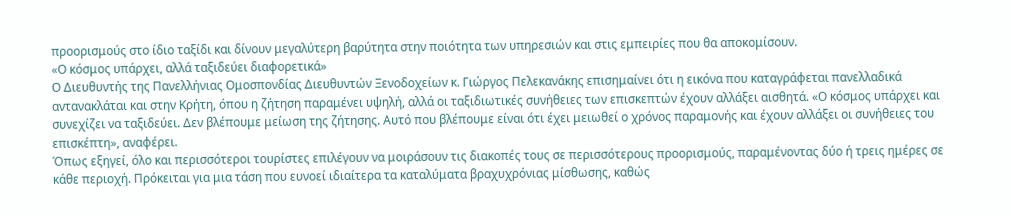προορισμούς στο ίδιο ταξίδι και δίνουν μεγαλύτερη βαρύτητα στην ποιότητα των υπηρεσιών και στις εμπειρίες που θα αποκομίσουν.
«Ο κόσμος υπάρχει, αλλά ταξιδεύει διαφορετικά»
Ο Διευθυντής της Πανελλήνιας Ομοσπονδίας Διευθυντών Ξενοδοχείων κ. Γιώργος Πελεκανάκης επισημαίνει ότι η εικόνα που καταγράφεται πανελλαδικά αντανακλάται και στην Κρήτη, όπου η ζήτηση παραμένει υψηλή, αλλά οι ταξιδιωτικές συνήθειες των επισκεπτών έχουν αλλάξει αισθητά. «Ο κόσμος υπάρχει και συνεχίζει να ταξιδεύει. Δεν βλέπουμε μείωση της ζήτησης. Αυτό που βλέπουμε είναι ότι έχει μειωθεί ο χρόνος παραμονής και έχουν αλλάξει οι συνήθειες του επισκέπτη», αναφέρει.
Όπως εξηγεί, όλο και περισσότεροι τουρίστες επιλέγουν να μοιράσουν τις διακοπές τους σε περισσότερους προορισμούς, παραμένοντας δύο ή τρεις ημέρες σε κάθε περιοχή. Πρόκειται για μια τάση που ευνοεί ιδιαίτερα τα καταλύματα βραχυχρόνιας μίσθωσης, καθώς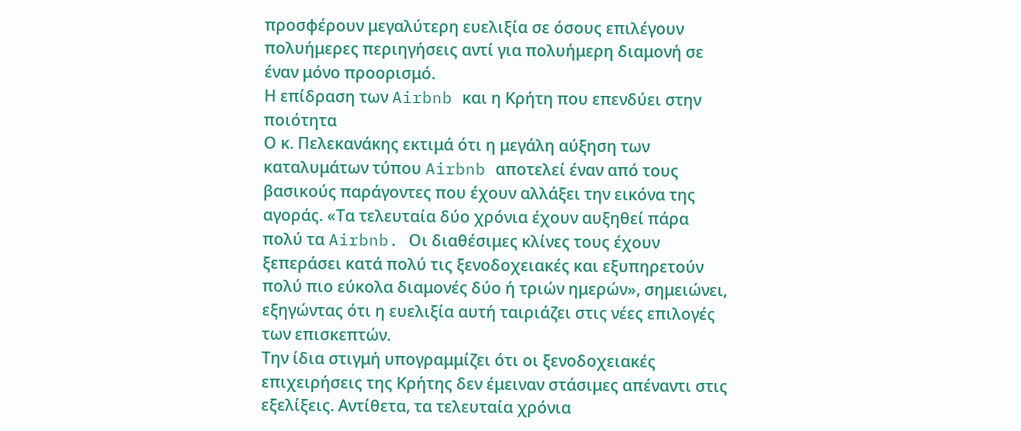προσφέρουν μεγαλύτερη ευελιξία σε όσους επιλέγουν πολυήμερες περιηγήσεις αντί για πολυήμερη διαμονή σε έναν μόνο προορισμό.
Η επίδραση των Airbnb και η Κρήτη που επενδύει στην ποιότητα
Ο κ. Πελεκανάκης εκτιμά ότι η μεγάλη αύξηση των καταλυμάτων τύπου Airbnb αποτελεί έναν από τους βασικούς παράγοντες που έχουν αλλάξει την εικόνα της αγοράς. «Τα τελευταία δύο χρόνια έχουν αυξηθεί πάρα πολύ τα Airbnb. Οι διαθέσιμες κλίνες τους έχουν ξεπεράσει κατά πολύ τις ξενοδοχειακές και εξυπηρετούν πολύ πιο εύκολα διαμονές δύο ή τριών ημερών», σημειώνει, εξηγώντας ότι η ευελιξία αυτή ταιριάζει στις νέες επιλογές των επισκεπτών.
Την ίδια στιγμή υπογραμμίζει ότι οι ξενοδοχειακές επιχειρήσεις της Κρήτης δεν έμειναν στάσιμες απέναντι στις εξελίξεις. Αντίθετα, τα τελευταία χρόνια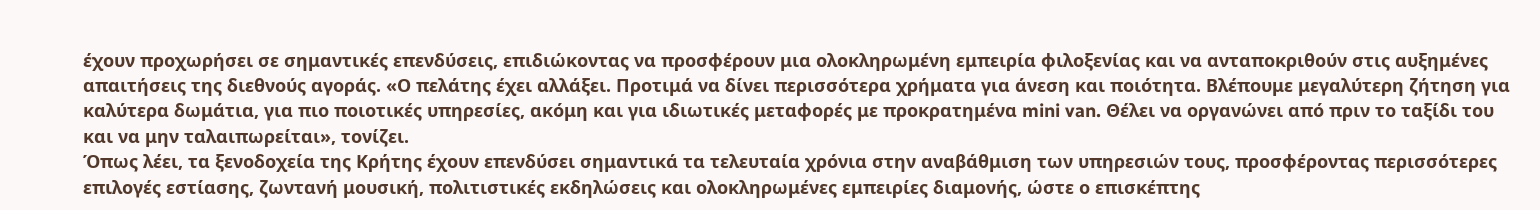έχουν προχωρήσει σε σημαντικές επενδύσεις, επιδιώκοντας να προσφέρουν μια ολοκληρωμένη εμπειρία φιλοξενίας και να ανταποκριθούν στις αυξημένες απαιτήσεις της διεθνούς αγοράς. «Ο πελάτης έχει αλλάξει. Προτιμά να δίνει περισσότερα χρήματα για άνεση και ποιότητα. Βλέπουμε μεγαλύτερη ζήτηση για καλύτερα δωμάτια, για πιο ποιοτικές υπηρεσίες, ακόμη και για ιδιωτικές μεταφορές με προκρατημένα mini van. Θέλει να οργανώνει από πριν το ταξίδι του και να μην ταλαιπωρείται», τονίζει.
Όπως λέει, τα ξενοδοχεία της Κρήτης έχουν επενδύσει σημαντικά τα τελευταία χρόνια στην αναβάθμιση των υπηρεσιών τους, προσφέροντας περισσότερες επιλογές εστίασης, ζωντανή μουσική, πολιτιστικές εκδηλώσεις και ολοκληρωμένες εμπειρίες διαμονής, ώστε ο επισκέπτης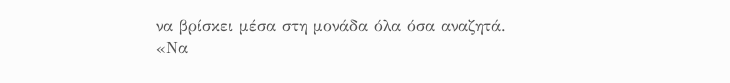να βρίσκει μέσα στη μονάδα όλα όσα αναζητά.
«Να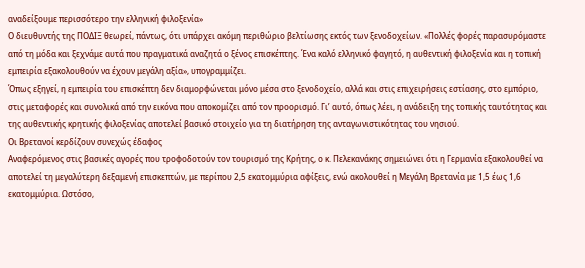αναδείξουμε περισσότερο την ελληνική φιλοξενία»
Ο διευθυντής της ΠΟΔΙΞ θεωρεί, πάντως, ότι υπάρχει ακόμη περιθώριο βελτίωσης εκτός των ξενοδοχείων. «Πολλές φορές παρασυρόμαστε από τη μόδα και ξεχνάμε αυτά που πραγματικά αναζητά ο ξένος επισκέπτης. Ένα καλό ελληνικό φαγητό, η αυθεντική φιλοξενία και η τοπική εμπειρία εξακολουθούν να έχουν μεγάλη αξία», υπογραμμίζει.
Όπως εξηγεί, η εμπειρία του επισκέπτη δεν διαμορφώνεται μόνο μέσα στο ξενοδοχείο, αλλά και στις επιχειρήσεις εστίασης, στο εμπόριο, στις μεταφορές και συνολικά από την εικόνα που αποκομίζει από τον προορισμό. Γι’ αυτό, όπως λέει, η ανάδειξη της τοπικής ταυτότητας και της αυθεντικής κρητικής φιλοξενίας αποτελεί βασικό στοιχείο για τη διατήρηση της ανταγωνιστικότητας του νησιού.
Οι Βρετανοί κερδίζουν συνεχώς έδαφος
Αναφερόμενος στις βασικές αγορές που τροφοδοτούν τον τουρισμό της Κρήτης, ο κ. Πελεκανάκης σημειώνει ότι η Γερμανία εξακολουθεί να αποτελεί τη μεγαλύτερη δεξαμενή επισκεπτών, με περίπου 2,5 εκατομμύρια αφίξεις, ενώ ακολουθεί η Μεγάλη Βρετανία με 1,5 έως 1,6 εκατομμύρια. Ωστόσο,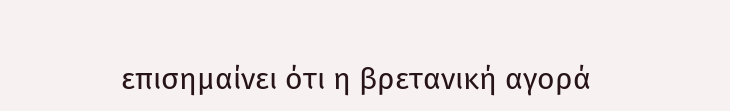επισημαίνει ότι η βρετανική αγορά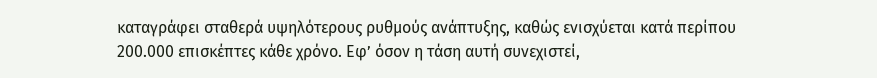καταγράφει σταθερά υψηλότερους ρυθμούς ανάπτυξης, καθώς ενισχύεται κατά περίπου 200.000 επισκέπτες κάθε χρόνο. Εφ’ όσον η τάση αυτή συνεχιστεί,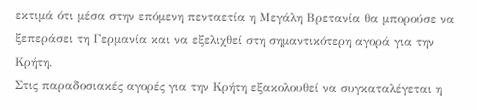εκτιμά ότι μέσα στην επόμενη πενταετία η Μεγάλη Βρετανία θα μπορούσε να ξεπεράσει τη Γερμανία και να εξελιχθεί στη σημαντικότερη αγορά για την Κρήτη.
Στις παραδοσιακές αγορές για την Κρήτη εξακολουθεί να συγκαταλέγεται η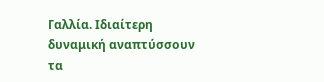Γαλλία. Ιδιαίτερη δυναμική αναπτύσσουν τα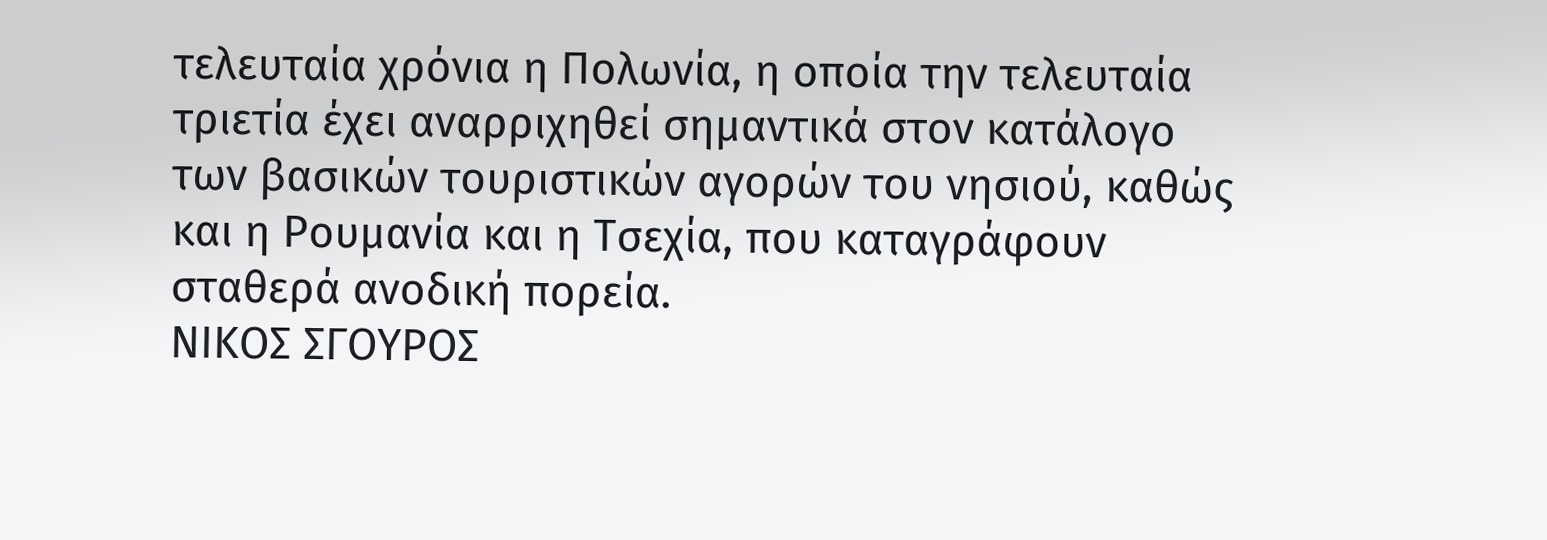τελευταία χρόνια η Πολωνία, η οποία την τελευταία τριετία έχει αναρριχηθεί σημαντικά στον κατάλογο των βασικών τουριστικών αγορών του νησιού, καθώς και η Ρουμανία και η Τσεχία, που καταγράφουν σταθερά ανοδική πορεία.
ΝΙΚΟΣ ΣΓΟΥΡΟΣ